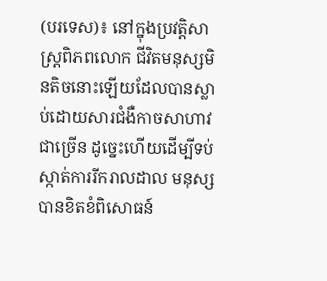(បរទេស)៖ នៅក្នុងប្រវត្តិសាស្ត្រពិភពលោក ជីវិតមនុស្សមិនតិចនោះឡើយដែលបានស្លាប់ដោយសារជំងឺកាចសាហាវជាច្រើន ដូច្នេះហើយដើម្បីទប់ស្កាត់ការរីករាលដាល មនុស្សបានខិតខំពិសោធន៍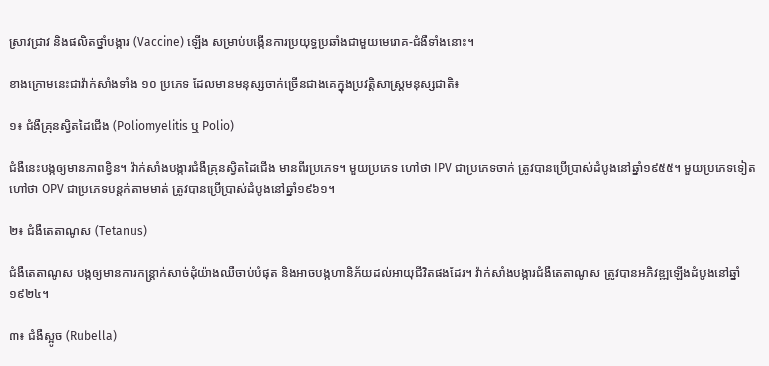ស្រាវជ្រាវ និងផលិតថ្នាំបង្ការ (Vaccine) ឡើង សម្រាប់បង្កើនការប្រយុទ្ធប្រឆាំងជាមួយមេរោគ-ជំងឺទាំងនោះ។

ខាងក្រោមនេះជាវ៉ាក់សាំងទាំង ១០ ប្រភេទ ដែលមានមនុស្សចាក់ច្រើនជាងគេក្នុងប្រវត្តិសាស្ត្រមនុស្សជាតិ៖

១៖ ជំងឺគ្រុនស្វិតដៃជើង (Poliomyelitis ឬ Polio)

ជំងឺនេះបង្កឲ្យមានភាពខ្វិន។ វ៉ាក់សាំងបង្ការជំងឺគ្រុនស្វិតដៃជើង មានពីរប្រភេទ។ មួយប្រភេទ ហៅថា IPV ជាប្រភេទចាក់ ត្រូវបានប្រើប្រាស់ដំបូងនៅឆ្នាំ១៩៥៥។ មួយប្រភេទទៀត ហៅថា OPV ជាប្រភេទបន្តក់តាមមាត់ ត្រូវបានប្រើប្រាស់ដំបូងនៅឆ្នាំ១៩៦១។

២៖ ជំងឺតេតាណូស (Tetanus)

ជំងឺតេតាណូស បង្កឲ្យមានការកន្ត្រាក់សាច់ដុំយ៉ាងឈឺចាប់បំផុត និងអាចបង្កហានិភ័យដល់អាយុជីវិតផងដែរ។ វ៉ាក់សាំងបង្ការជំងឺតេតាណូស ត្រូវបានអភិវឌ្ឍឡើងដំបូងនៅឆ្នាំ១៩២៤។

៣៖ ជំងឺស្អូច (Rubella)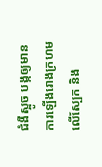ជំងឺស្អូច បង្កឲ្យមានការឡើងរោងក្រហមលើស្បែក និង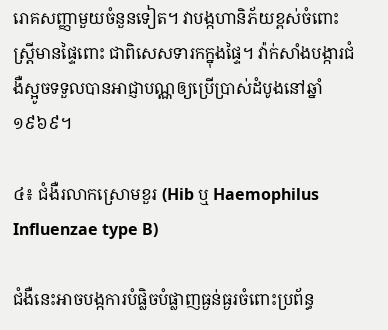រោគសញ្ញាមួយចំនួនទៀត។ វាបង្កហានិភ័យខ្ពស់ចំពោះស្រ្តីមានផ្ទៃពោះ ជាពិសេសទារកក្នុងផ្ទៃ។ វ៉ាក់សាំងបង្ការជំងឺស្អូចទទួលបានអាជ្ញាបណ្ណឲ្យប្រើប្រាស់ដំបូងនៅឆ្នាំ១៩៦៩។

៤៖ ជំងឺរលាកស្រោមខួរ (Hib ឬ Haemophilus Influenzae type B)

ជំងឺនេះអាចបង្កការបំផ្លិចបំផ្លាញធ្ងន់ធ្ងរចំពោះប្រព័ន្ធ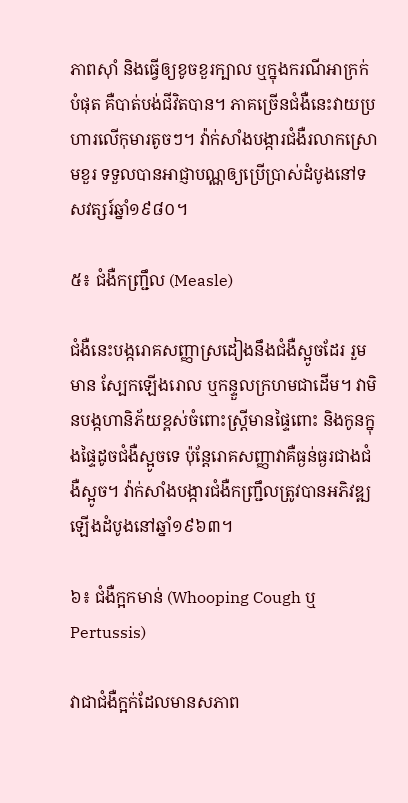ភាពស៊ាំ និងធ្វើឲ្យខូចខួរក្បាល ឬក្នុងករណីអាក្រក់បំផុត គឺបាត់បង់ជីវិតបាន។ ភាគច្រើនជំងឺនេះវាយប្រហារលើកុមារតូចៗ។ វ៉ាក់សាំងបង្ការជំងឺរលាកស្រោមខួរ ទទួលបានអាជ្ញាបណ្ណឲ្យប្រើប្រាស់ដំបូងនៅទសវត្សរ៍ឆ្នាំ១៩៨០។

៥៖ ជំងឺកញ្ជ្រឹល (Measle)

ជំងឺនេះបង្ករោគសញ្ញាស្រដៀងនឹងជំងឺស្អូចដែរ រួមមាន ស្បែកឡើងរោល ឬកន្ទួលក្រហមជាដើម។ វាមិនបង្កហានិភ័យខ្ពស់ចំពោះស្រ្តីមានផ្ទៃពោះ និងកូនក្នុងផ្ទៃដូចជំងឺស្អូចទេ ប៉ុន្តែរោគសញ្ញាវាគឺធ្ងន់ធ្ងរជាងជំងឺស្អូច។ វ៉ាក់សាំងបង្ការជំងឺកញ្រ្ជឹលត្រូវបានអភិវឌ្ឍឡើងដំបូងនៅឆ្នាំ១៩៦៣។

៦៖ ជំងឺក្អកមាន់ (Whooping Cough ឬ Pertussis)

វាជាជំងឺក្អក់ដែលមានសភាព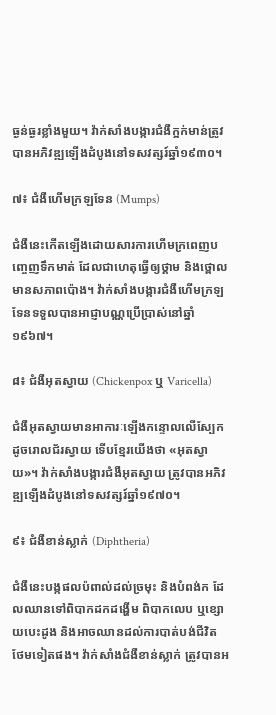ធ្ងន់ធ្ងរខ្លាំងមួយ។ វ៉ាក់សាំងបង្ការជំងឺក្អក់មាន់ត្រូវបានអភិវឌ្ឍឡើងដំបូងនៅទសវត្សរ៍ឆ្នាំ១៩៣០។

៧៖ ជំងឺហើមក្រឡទែន (Mumps)

ជំងឺនេះកើតឡើងដោយសារការហើមក្រពេញបញ្ចេញទឹកមាត់ ដែលជាហេតុធ្វើឲ្យថ្គាម និងថ្ពោលមានសភាពប៉ោង។ វ៉ាក់សាំងបង្ការជំងឺហើមក្រឡទែនទទួលបានអាជ្ញាបណ្ណប្រើប្រាស់នៅឆ្នាំ១៩៦៧។

៨៖ ជំងឺអុតស្វាយ (Chickenpox ឬ Varicella)

ជំងឺអុតស្វាយមានអាការៈឡើងកន្ទោលលើស្បែកដូចរោលជ័រស្វាយ ទើបខ្មែរយើងថា «អុតស្វាយ»។ វ៉ាក់សាំងបង្ការជំងឺអុតស្វាយ ត្រូវបានអភិវឌ្ឍឡើងដំបូងនៅទសវត្សរ៍ឆ្នាំ១៩៧០។

៩៖ ជំងឺខាន់ស្លាក់ (Diphtheria)

ជំងឺនេះបង្កផលប៉ពាល់ដល់ច្រមុះ និងបំពង់ក ដែលឈានទៅពិបាកដកដង្ហើម ពិបាកលេប ឬខ្សោយបេះដូង និងអាចឈានដល់ការបាត់បង់ជីវិតថែមទៀតផង។ វ៉ាក់សាំងជំងឺខាន់ស្លាក់ ត្រូវបានអ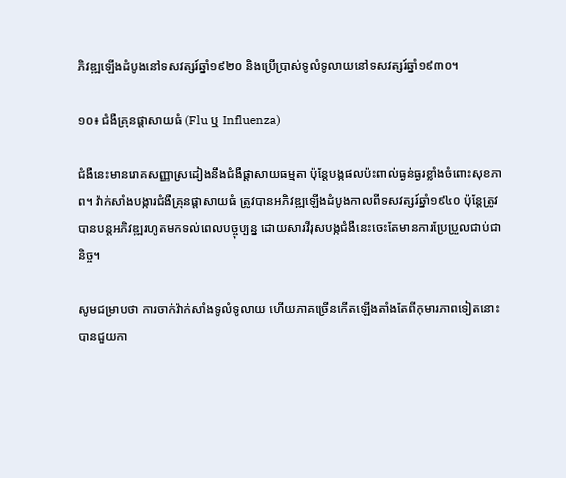ភិវឌ្ឍឡើងដំបូងនៅទសវត្សរ៍ឆ្នាំ១៩២០ និងប្រើប្រាស់ទូលំទូលាយនៅទសវត្សរ៍ឆ្នាំ១៩៣០។

១០៖ ជំងឺគ្រុនផ្តាសាយធំ (Flu ឬ Influenza)

ជំងឺនេះមានរោគសញ្ញាស្រដៀងនឹងជំងឺផ្តាសាយធម្មតា ប៉ុន្តែបង្កផលប៉ះពាល់ធ្ងន់ធ្ងរខ្លាំងចំពោះសុខភាព។ វ៉ាក់សាំងបង្ការជំងឺគ្រុនផ្តាសាយធំ ត្រូវបានអភិវឌ្ឍឡើងដំបូងកាលពីទសវត្សរ៍ឆ្នាំ១៩៤០ ប៉ុន្តែត្រូវបានបន្តអភិវឌ្ឍរហូតមកទល់ពេលបច្ចុប្បន្ន ដោយសារវីរុសបង្កជំងឺនេះចេះតែមានការប្រែប្រួលជាប់ជានិច្ច។

សូមជម្រាបថា ការចាក់វ៉ាក់សាំងទូលំទូលាយ ហើយភាគច្រើនកើតឡើងតាំងតែពីកុមារភាពទៀតនោះ បានជួយកា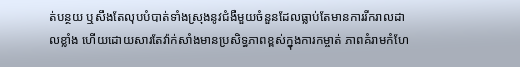ត់បន្ថយ ឬសឹងតែលុបបំបាត់ទាំងស្រុងនូវជំងឺមួយចំនួនដែលធ្លាប់តែមានការរីករាលដាលខ្លាំង ហើយដោយសារតែវ៉ាក់សាំងមានប្រសិទ្ធភាពខ្ពស់ក្នុងការកម្ចាត់ ភាពគំរាមកំហែ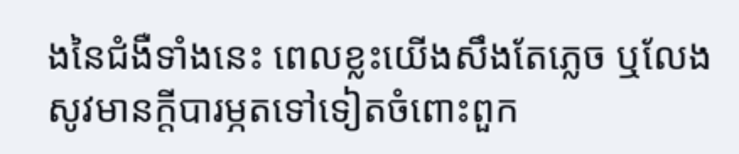ងនៃជំងឺទាំងនេះ ពេលខ្លះយើងសឹងតែភ្លេច ឬលែងសូវមានក្តីបារម្ភតទៅទៀតចំពោះពួក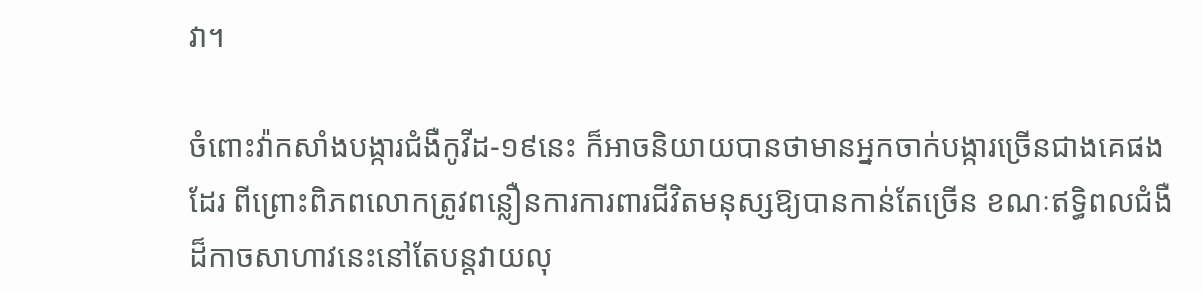វា។

ចំពោះវ៉ាកសាំងបង្ការជំងឺកូវីដ-១៩នេះ ក៏អាចនិយាយបានថាមានអ្នកចាក់បង្ការច្រើនជាងគេផងដែរ ពីព្រោះពិភពលោកត្រូវពន្លឿនការការពារជីវិតមនុស្សឱ្យបានកាន់តែច្រើន ខណៈឥទ្ធិពលជំងឺដ៏កាចសាហាវនេះនៅតែបន្តវាយលុ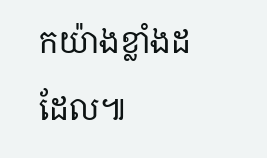កយ៉ាងខ្លាំងដដែល៕